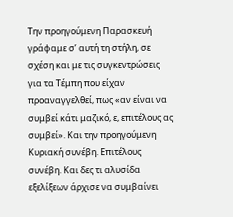Την προηγούμενη Παρασκευή γράφαμε σ’ αυτή τη στήλη, σε σχέση και με τις συγκεντρώσεις για τα Τέμπη που είχαν προαναγγελθεί, πως «αν είναι να συμβεί κάτι μαζικό, ε, επιτέλους ας συμβεί». Και την προηγούμενη Κυριακή συνέβη. Επιτέλους συνέβη. Και δες τι αλυσίδα εξελίξεων άρχισε να συμβαίνει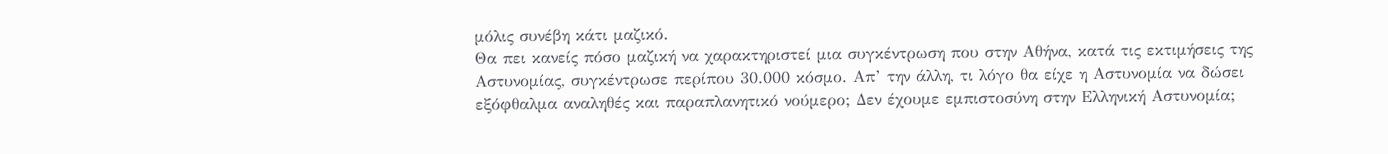μόλις συνέβη κάτι μαζικό.
Θα πει κανείς πόσο μαζική να χαρακτηριστεί μια συγκέντρωση που στην Αθήνα, κατά τις εκτιμήσεις της Αστυνομίας, συγκέντρωσε περίπου 30.000 κόσμο. Απ’ την άλλη, τι λόγο θα είχε η Αστυνομία να δώσει εξόφθαλμα αναληθές και παραπλανητικό νούμερο; Δεν έχουμε εμπιστοσύνη στην Ελληνική Αστυνομία;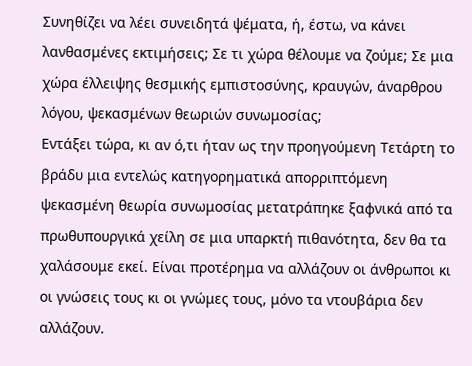Συνηθίζει να λέει συνειδητά ψέματα, ή, έστω, να κάνει λανθασμένες εκτιμήσεις; Σε τι χώρα θέλουμε να ζούμε; Σε μια χώρα έλλειψης θεσμικής εμπιστοσύνης, κραυγών, άναρθρου λόγου, ψεκασμένων θεωριών συνωμοσίας;
Εντάξει τώρα, κι αν ό,τι ήταν ως την προηγούμενη Τετάρτη το βράδυ μια εντελώς κατηγορηματικά απορριπτόμενη ψεκασμένη θεωρία συνωμοσίας μετατράπηκε ξαφνικά από τα πρωθυπουργικά χείλη σε μια υπαρκτή πιθανότητα, δεν θα τα χαλάσουμε εκεί. Είναι προτέρημα να αλλάζουν οι άνθρωποι κι οι γνώσεις τους κι οι γνώμες τους, μόνο τα ντουβάρια δεν αλλάζουν.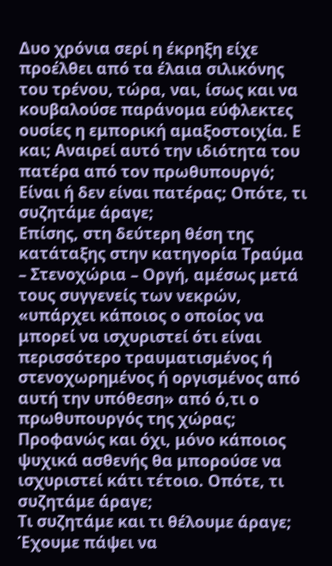Δυο χρόνια σερί η έκρηξη είχε προέλθει από τα έλαια σιλικόνης του τρένου, τώρα, ναι, ίσως και να κουβαλούσε παράνομα εύφλεκτες ουσίες η εμπορική αμαξοστοιχία. Ε και; Αναιρεί αυτό την ιδιότητα του πατέρα από τον πρωθυπουργό; Είναι ή δεν είναι πατέρας; Οπότε, τι συζητάμε άραγε;
Eπίσης, στη δεύτερη θέση της κατάταξης στην κατηγορία Τραύμα – Στενοχώρια – Οργή, αμέσως μετά τους συγγενείς των νεκρών, «υπάρχει κάποιος ο οποίος να μπορεί να ισχυριστεί ότι είναι περισσότερο τραυματισμένος ή στενοχωρημένος ή οργισμένος από αυτή την υπόθεση» από ό,τι ο πρωθυπουργός της χώρας; Προφανώς και όχι, μόνο κάποιος ψυχικά ασθενής θα μπορούσε να ισχυριστεί κάτι τέτοιο. Οπότε, τι συζητάμε άραγε;
Τι συζητάμε και τι θέλουμε άραγε; Έχουμε πάψει να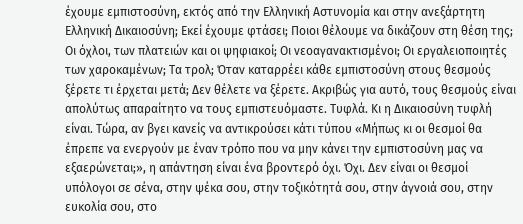έχουμε εμπιστοσύνη, εκτός από την Ελληνική Αστυνομία και στην ανεξάρτητη Ελληνική Δικαιοσύνη; Εκεί έχουμε φτάσει; Ποιοι θέλουμε να δικάζουν στη θέση της; Οι όχλοι, των πλατειών και οι ψηφιακοί; Οι νεοαγανακτισμένοι; Οι εργαλειοποιητές των χαροκαμένων; Τα τρολ; Όταν καταρρέει κάθε εμπιστοσύνη στους θεσμούς ξέρετε τι έρχεται μετά; Δεν θέλετε να ξέρετε. Ακριβώς για αυτό, τους θεσμούς είναι απολύτως απαραίτητο να τους εμπιστευόμαστε. Τυφλά. Κι η Δικαιοσύνη τυφλή είναι. Τώρα, αν βγει κανείς να αντικρούσει κάτι τύπου «Μήπως κι οι θεσμοί θα έπρεπε να ενεργούν με έναν τρόπο που να μην κάνει την εμπιστοσύνη μας να εξαερώνεται;», η απάντηση είναι ένα βροντερό όχι. Όχι. Δεν είναι οι θεσμοί υπόλογοι σε σένα, στην ψέκα σου, στην τοξικότητά σου, στην άγνοιά σου, στην ευκολία σου, στο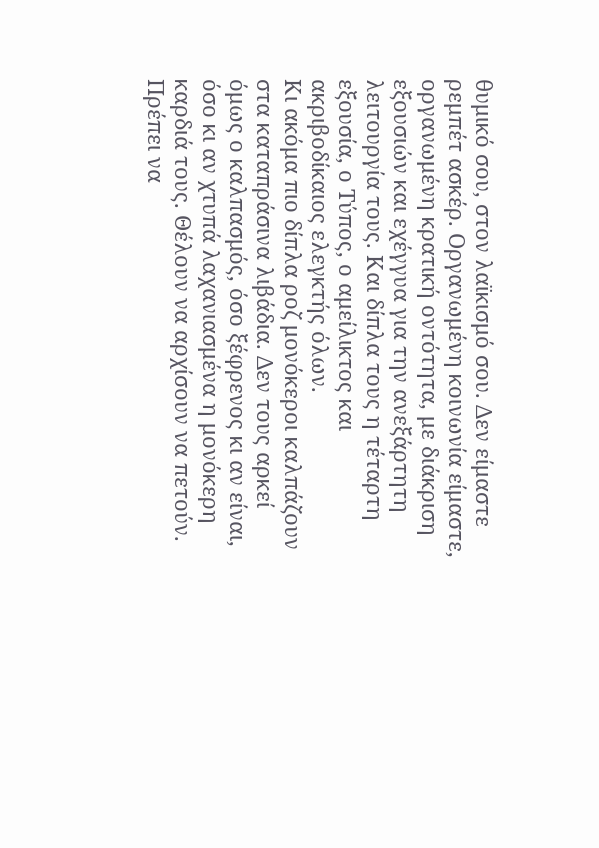θυμικό σου, στον λαϊκισμό σου. Δεν είμαστε ρεμπέτ ασκέρ. Οργανωμένη κοινωνία είμαστε, οργανωμένη κρατική οντότητα, με διάκριση εξουσιών και εχέγγυα για την ανεξάρτητη λειτουργία τους. Και δίπλα τους η τέταρτη εξουσία, ο Τύπος, ο αμείλικτος και ακριβοδίκαιος ελεγκτής όλων.
Κι ακόμα πιο δίπλα ροζ μονόκεροι καλπάζουν στα καταπράσινα λιβάδια. Δεν τους αρκεί όμως ο καλπασμός, όσο ξέφρενος κι αν είναι, όσο κι αν χτυπά λαχανιασμένα η μονόκερη καρδιά τους. Θέλουν να αρχίσουν να πετούν. Πρέπει να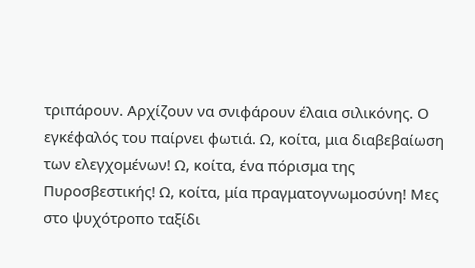τριπάρουν. Αρχίζουν να σνιφάρουν έλαια σιλικόνης. Ο εγκέφαλός του παίρνει φωτιά. Ω, κοίτα, μια διαβεβαίωση των ελεγχομένων! Ω, κοίτα, ένα πόρισμα της Πυροσβεστικής! Ω, κοίτα, μία πραγματογνωμοσύνη! Μες στο ψυχότροπο ταξίδι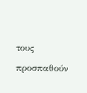τους προσπαθούν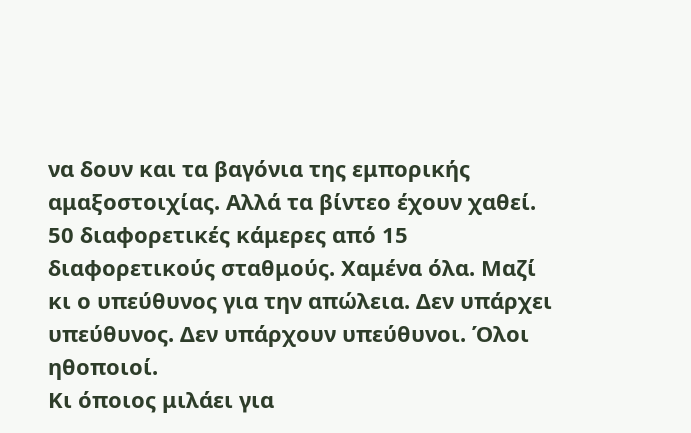να δουν και τα βαγόνια της εμπορικής αμαξοστοιχίας. Αλλά τα βίντεο έχουν χαθεί. 50 διαφορετικές κάμερες από 15 διαφορετικούς σταθμούς. Χαμένα όλα. Μαζί κι ο υπεύθυνος για την απώλεια. Δεν υπάρχει υπεύθυνος. Δεν υπάρχουν υπεύθυνοι. Όλοι ηθοποιοί.
Κι όποιος μιλάει για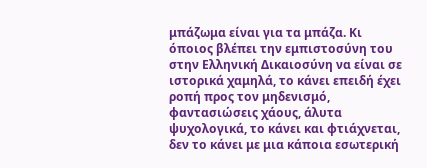μπάζωμα είναι για τα μπάζα. Κι όποιος βλέπει την εμπιστοσύνη του στην Ελληνική Δικαιοσύνη να είναι σε ιστορικά χαμηλά, το κάνει επειδή έχει ροπή προς τον μηδενισμό, φαντασιώσεις χάους, άλυτα ψυχολογικά, το κάνει και φτιάχνεται, δεν το κάνει με μια κάποια εσωτερική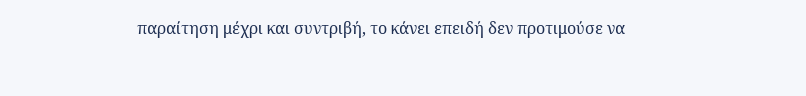παραίτηση μέχρι και συντριβή, το κάνει επειδή δεν προτιμούσε να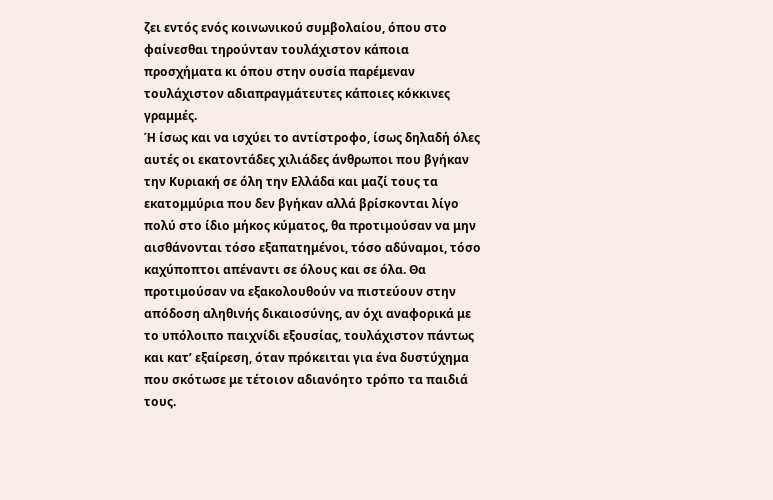ζει εντός ενός κοινωνικού συμβολαίου, όπου στο φαίνεσθαι τηρούνταν τουλάχιστον κάποια προσχήματα κι όπου στην ουσία παρέμεναν τουλάχιστον αδιαπραγμάτευτες κάποιες κόκκινες γραμμές.
Ή ίσως και να ισχύει το αντίστροφο, ίσως δηλαδή όλες αυτές οι εκατοντάδες χιλιάδες άνθρωποι που βγήκαν την Κυριακή σε όλη την Ελλάδα και μαζί τους τα εκατομμύρια που δεν βγήκαν αλλά βρίσκονται λίγο πολύ στο ίδιο μήκος κύματος, θα προτιμούσαν να μην αισθάνονται τόσο εξαπατημένοι, τόσο αδύναμοι, τόσο καχύποπτοι απέναντι σε όλους και σε όλα. Θα προτιμούσαν να εξακολουθούν να πιστεύουν στην απόδοση αληθινής δικαιοσύνης, αν όχι αναφορικά με το υπόλοιπο παιχνίδι εξουσίας, τουλάχιστον πάντως και κατ’ εξαίρεση, όταν πρόκειται για ένα δυστύχημα που σκότωσε με τέτοιον αδιανόητο τρόπο τα παιδιά τους.